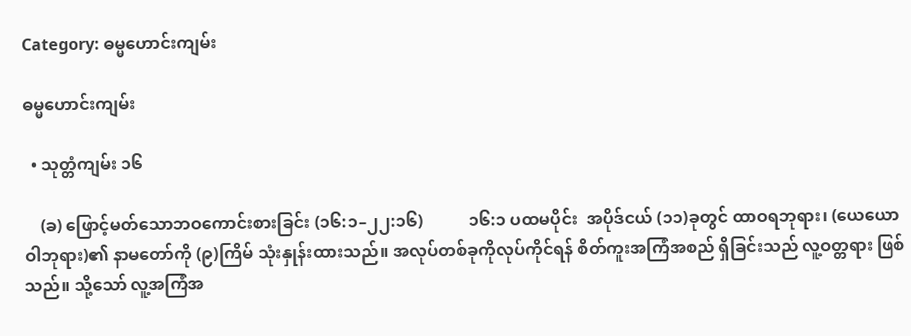Category: ဓမ္မဟောင်းကျမ်း

ဓမ္မဟောင်းကျမ်း

  • သုတ္တံကျမ်း ၁၆

    (ခ) ဖြောင့်မတ်သောဘဝကောင်းစားခြင်း (၁၆:၁–၂၂:၁၆)           ၁၆:၁ ပထမပိုင်း  အပိုဒ်ငယ် (၁၁)ခုတွင် ထာဝရဘုရား၊ (ယေယောဝါဘုရား)၏ နာမတော်ကို (၉)ကြိမ် သုံးနှုန်းထားသည်။ အလုပ်တစ်ခုကိုလုပ်ကိုင်ရန် စိတ်ကူးအကြံအစည် ရှိခြင်းသည် လူ့ဝတ္တရား ဖြစ်သည်။ သို့သော် လူ့အကြံအ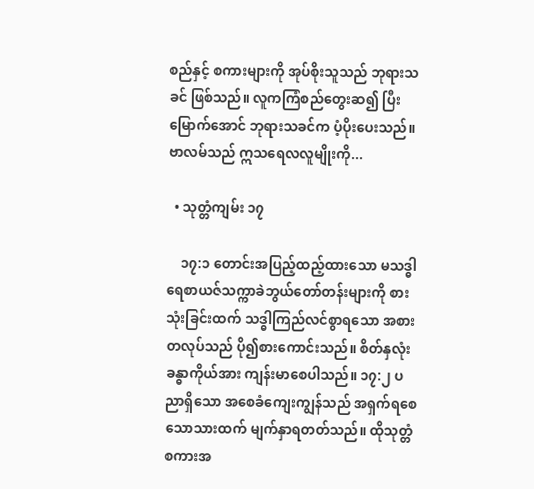စည်နှင့် စကားများကို အုပ်စိုးသူသည် ဘုရားသခင် ဖြစ်သည်။ လူကကြံစည်တွေးဆ၍ ပြီးမြောက်အောင် ဘုရားသခင်က ပံ့ပိုးပေးသည်။ ဗာလမ်သည် ဣသရေလလူမျိုးကို...

  • သုတ္တံကျမ်း ၁၇

    ၁၇:၁ တောင်းအပြည့်ထည့်ထားသော မသဒ္ဓါရေစာယဇ်သက္ကာခဲဘွယ်တော်တန်းများကို စားသုံးခြင်းထက် သဒ္ဓါကြည်လင်စွာရသော အစားတလုပ်သည် ပို၍စားကောင်းသည်။ စိတ်နှလုံးခန္ဓာကိုယ်အား ကျန်းမာစေပါသည်။ ၁၇:၂ ပညာရှိသော အစေခံကျေးကျွန်သည် အရှက်ရစေသောသားထက် မျက်နှာရတတ်သည်။ ထိုသုတ္တံစကားအ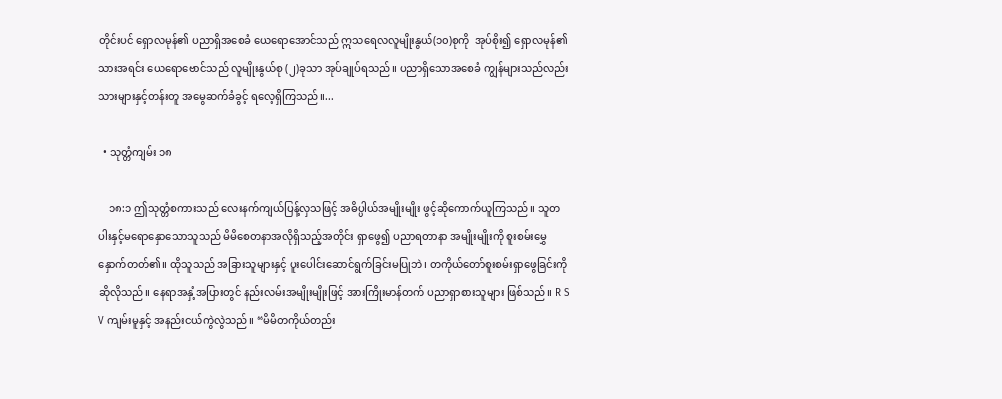တိုင်းပင် ရှောလမုန်၏ ပညာရှိအစေခံ ယေရောအောင်သည် ဣသရေလလူမျိုးနွယ်(၁၀)စုကို  အုပ်စိုး၍ ရှောလမုန်၏သားအရင်း ယေရောဗောင်သည် လူမျိုးနွယ်စု (၂)ခုသာ အုပ်ချုပ်ရသည်။ ပညာရှိသောအစေခံ ကျွန်များသည်လည်း သားများနှင့်တန်းတူ အမွေဆက်ခံခွင့် ရလေ့ရှိကြသည်။...

  • သုတ္တံကျမ်း ၁၈

    ၁၈:၁ ဤသုတ္တံစကားသည် လေးနက်ကျယ်ပြန့်လှသဖြင့် အဓိပ္ပါယ်အမျိုးမျိုး ဖွင့်ဆိုကောက်ယူကြသည်။ သူတပါးနှင့်မရောနှောသောသူသည် မိမိစေတနာအလိုရှိသည့်အတိုင်း ရှာဖွေ၍ ပညာရတာနာ အမျိုးမျိုးကို စူးစမ်းမွှေနှောက်တတ်၏။ ထိုသူသည် အခြားသူများနှင့် ပူးပေါင်းဆောင်ရွက်ခြင်းမပြုဘဲ၊ တကိုယ်တော်စူးစမ်းရှာဖွေခြင်းကို ဆိုလိုသည်။ နေရာအနှံ့အပြားတွင် နည်းလမ်းအမျိုးမျိုးဖြင့် အားကြိုးမာန်တက် ပညာရှာစားသူများ ဖြစ်သည်။ R S V ကျမ်းမူနှင့် အနည်းငယ်ကွဲလွဲသည်။ “မိမိတကိုယ်တည်း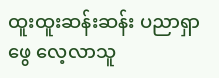ထူးထူးဆန်းဆန်း ပညာရှာဖွေ လေ့လာသူ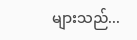များသည်...